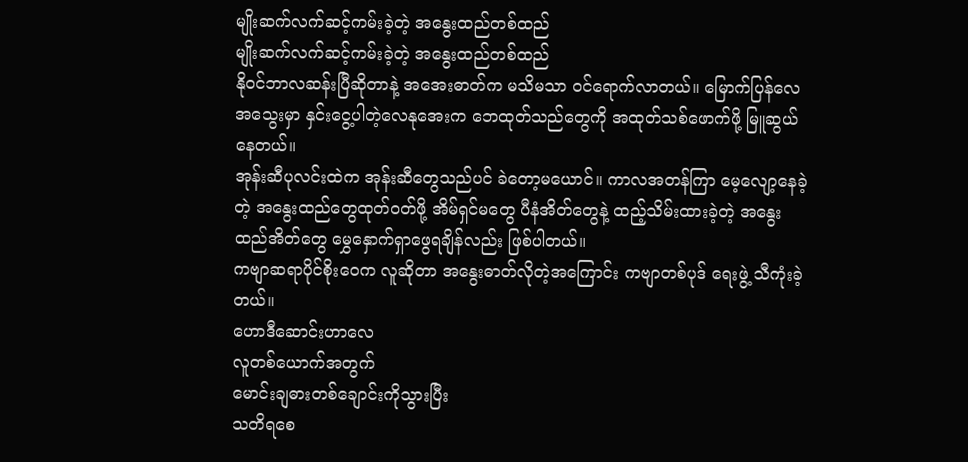မျိုးဆက်လက်ဆင့်ကမ်းခဲ့တဲ့ အနွေးထည်တစ်ထည်
မျိုးဆက်လက်ဆင့်ကမ်းခဲ့တဲ့ အနွေးထည်တစ်ထည်
နိုဝင်ဘာလဆန်းပြီဆိုတာနဲ့ အအေးဓာတ်က မသိမသာ ဝင်ရောက်လာတယ်။ မြောက်ပြန်လေ အသွေးမှာ နှင်းငွေ့ပါတဲ့လေနုအေးက ဘေထုတ်သည်တွေကို အထုတ်သစ်ဖောက်ဖို့ မြူဆွယ်နေတယ်။
အုန်းဆီပုလင်းထဲက အုန်းဆီတွေသည်ပင် ခဲတော့မယောင်။ ကာလအတန်ကြာ မေ့လျော့နေခဲ့တဲ့ အနွေးထည်တွေထုတ်ဝတ်ဖို့ အိမ်ရှင်မတွေ ပီနံအိတ်တွေနဲ့ ထည့်သိမ်းထားခဲ့တဲ့ အနွေးထည်အိတ်တွေ မွှေနှောက်ရှာဖွေရချိန်လည်း ဖြစ်ပါတယ်။
ကဗျာဆရာပိုင်စိုးဝေက လူဆိုတာ အနွေးဓာတ်လိုတဲ့အကြောင်း ကဗျာတစ်ပုဒ် ရေးဖွဲ့ သီကုံးခဲ့တယ်။
ဟောဒီဆောင်းဟာလေ
လူတစ်ယောက်အတွက်
မောင်းချဓားတစ်ချောင်းကိုသွားပြီး
သတိရစေ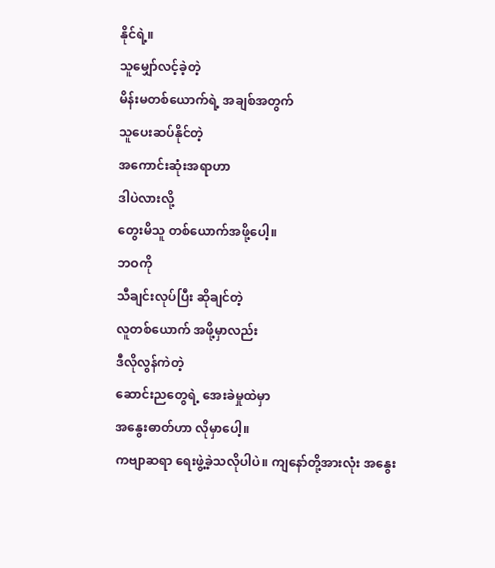နိုင်ရဲ့။
သူမျှော်လင့်ခဲ့တဲ့
မိန်းမတစ်ယောက်ရဲ့ အချစ်အတွက်
သူပေးဆပ်နိုင်တဲ့
အကောင်းဆုံးအရာဟာ
ဒါပဲလားလို့
တွေးမိသူ တစ်ယောက်အဖို့ပေါ့။
ဘဝကို
သီချင်းလုပ်ပြီး ဆိုချင်တဲ့
လူတစ်ယောက် အဖို့မှာလည်း
ဒီလိုလွန်ကဲတဲ့
ဆောင်းညတွေရဲ့ အေးခဲမှုထဲမှာ
အနွေးဓာတ်ဟာ လိုမှာပေါ့။
ကဗျာဆရာ ရေးဖွဲ့ခဲ့သလိုပါပဲ။ ကျနော်တို့အားလုံး အနွေး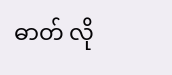ဓာတ် လို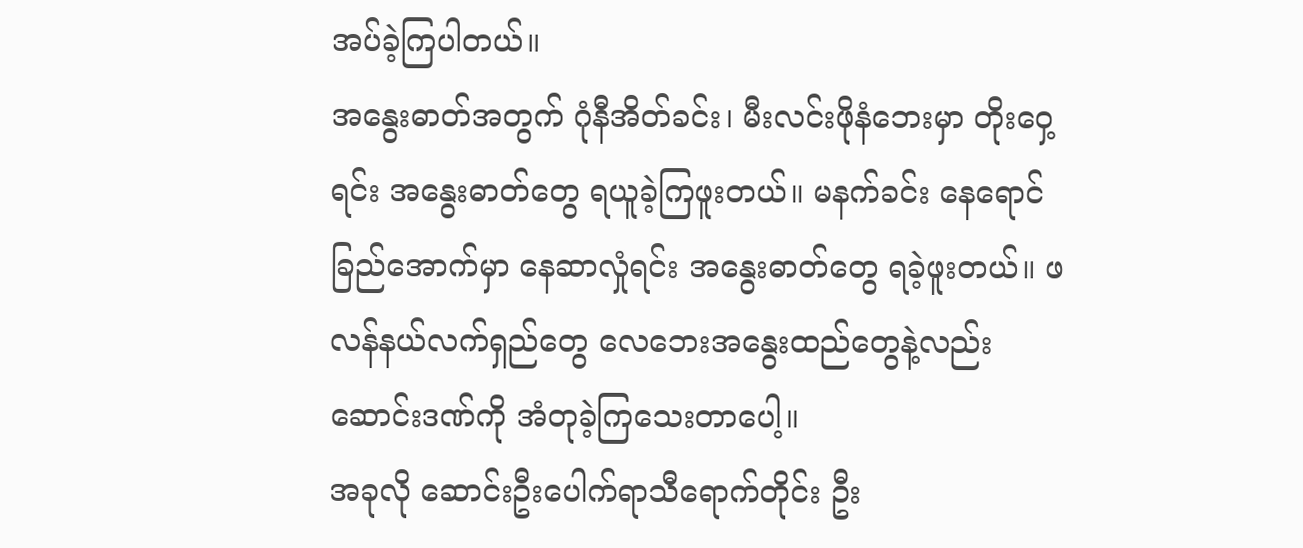အပ်ခဲ့ကြပါတယ်။
အနွေးဓာတ်အတွက် ဂုံနီအိတ်ခင်း၊ မီးလင်းဖိုနံဘေးမှာ တိုးဝှေ့ရင်း အနွေးဓာတ်တွေ ရယူခဲ့ကြဖူးတယ်။ မနက်ခင်း နေရောင်ခြည်အောက်မှာ နေဆာလှုံရင်း အနွေးဓာတ်တွေ ရခဲ့ဖူးတယ်။ ဖလန်နယ်လက်ရှည်တွေ လေဘေးအနွေးထည်တွေနဲ့လည်း ဆောင်းဒဏ်ကို အံတုခဲ့ကြသေးတာပေါ့။
အခုလို ဆောင်းဦးပေါက်ရာသီရောက်တိုင်း ဦး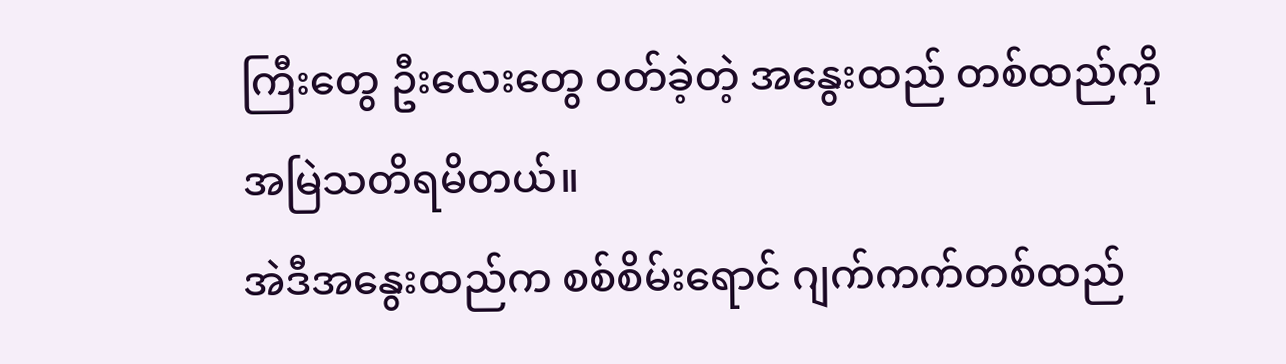ကြီးတွေ ဦးလေးတွေ ဝတ်ခဲ့တဲ့ အနွေးထည် တစ်ထည်ကို အမြဲသတိရမိတယ်။
အဲဒီအနွေးထည်က စစ်စိမ်းရောင် ဂျက်ကက်တစ်ထည်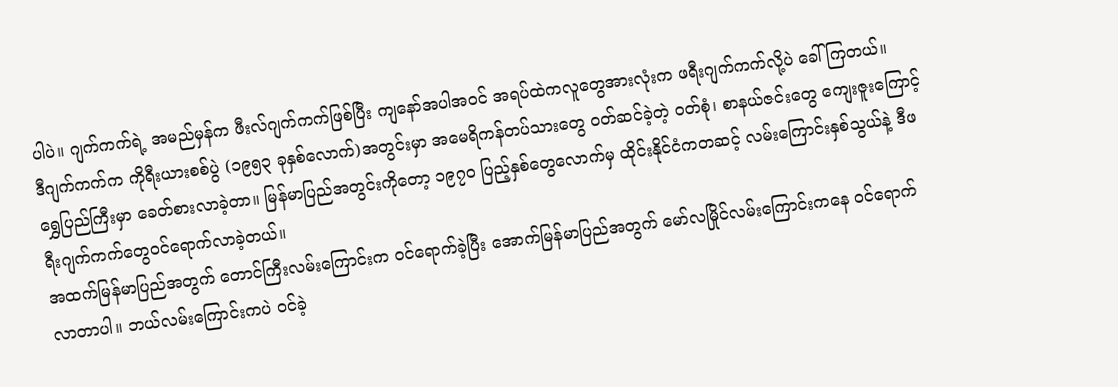ပါပဲ။ ဂျက်ကက်ရဲ့ အမည်မှန်က ဖီးလ်ဂျက်ကက်ဖြစ်ပြီး ကျနော်အပါအဝင် အရပ်ထဲကလူတွေအားလုံးက ဖရီးဂျက်ကက်လို့ပဲ ခေါ်ကြတယ်။
ဒီဂျက်ကက်က ကိုရီးယားစစ်ပွဲ (၁၉၅၃ ခုနှစ်လောက်)အတွင်းမှာ အမေရိကန်တပ်သားတွေ ဝတ်ဆင်ခဲ့တဲ့ ဝတ်စုံ၊ စာနယ်ဇင်းတွေ ကျေးဇူးကြောင့် ရွှေပြည်ကြီးမှာ ခေတ်စားလာခဲ့တာ။ မြန်မာပြည်အတွင်းကိုတော့ ၁၉၇၀ ပြည့်နှစ်တွေလောက်မှ ထိုင်းနိုင်ငံကတဆင့် လမ်းကြောင်းနှစ်သွယ်နဲ့ ဒီဖရီးဂျက်ကက်တွေဝင်ရောက်လာခဲ့တယ်။
အထက်မြန်မာပြည်အတွက် တောင်ကြီးလမ်းကြောင်းက ဝင်ရောက်ခဲ့ပြီး အောက်မြန်မာပြည်အတွက် မော်လမြိုင်လမ်းကြောင်းကနေ ဝင်ရောက်လာတာပါ။ ဘယ်လမ်းကြောင်းကပဲ ဝင်ခဲ့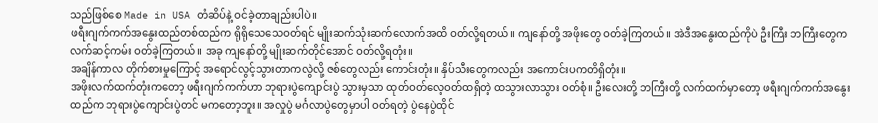သည်ဖြစ်စေ Made in USA တံဆိပ်နဲ့ ဝင်ခဲ့တာချည်းပါပဲ။
ဖရီးဂျက်ကက်အနွေးထည်တစ်ထည်က ရိုရိုသေသေဝတ်ရင် မျိုးဆက်သုံးဆက်လောက်အထိ ဝတ်လို့ရတယ်။ ကျနော်တို့ အဖိုးတွေ ဝတ်ခဲ့ကြတယ်။ အဲဒီအနွေးထည်ကိုပဲ ဦးကြီး ဘကြီးတွေက လက်ဆင့်ကမ်း ဝတ်ခဲ့ကြတယ်။ အခု ကျနော်တို့ မျိုးဆက်တိုင်အောင် ဝတ်လို့ရတုံး။
အချိန်ကာလ တိုက်စားမှုကြောင့် အရောင်လွင့်သွားတာကလွဲလို့ ဇစ်တွေလည်း ကောင်းတုံး။ နှိပ်သီးတွေကလည်း အကောင်းပကတိရှိတုံး။
အဖိုးလက်ထက်တုံးကတော့ ဖရီးဂျက်ကက်ဟာ ဘုရားပွဲကျောင်းပွဲ သွားမှသာ ထုတ်ဝတ်လေ့ဝတ်ထရှိတဲ့ ထသွားလာသွား ဝတ်စုံ။ ဦးလေးတို့ ဘကြီးတို့ လက်ထက်မှာတော့ ဖရီးဂျက်ကက်အနွေးထည်က ဘုရားပွဲကျောင်းပွဲတင် မကတော့ဘူး။ အလှုပွဲ မင်္ဂလာပွဲတွေမှာပါ ဝတ်ရတဲ့ ပွဲနေပွဲထိုင်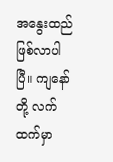အနွေးထည် ဖြစ်လာပါပြီ။ ကျနော်တို့ လက်ထက်မှာ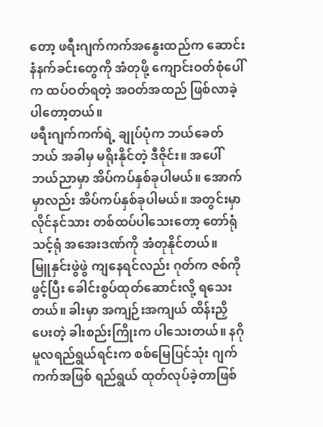တော့ ဖရီးဂျက်ကက်အနွေးထည်က ဆောင်းနံနက်ခင်းတွေကို အံတုဖို့ ကျောင်းဝတ်စုံပေါ်က ထပ်ဝတ်ရတဲ့ အဝတ်အထည် ဖြစ်လာခဲ့ပါတော့တယ်။
ဖရီးဂျက်ကက်ရဲ့ ချုပ်ပုံက ဘယ်ခေတ်ဘယ် အခါမှ မရိုးနိုင်တဲ့ ဒီဇိုင်း။ အပေါ် ဘယ်ညာမှာ အိပ်ကပ်နှစ်ခုပါမယ်။ အောက်မှာလည်း အိပ်ကပ်နှစ်ခုပါမယ်။ အတွင်းမှာ လိုင်နင်သား တစ်ထပ်ပါသေးတော့ တော်ရုံသင့်ရုံ အအေးဒဏ်ကို အံတုနိုင်တယ်။
မြူနှင်းဖွဲဖွဲ ကျနေရင်လည်း ဂုတ်က ဇစ်ကို ဖွင့်ပြီး ခေါင်းစွပ်ထုတ်ဆောင်းလို့ ရသေးတယ်။ ခါးမှာ အကျဉ်းအကျယ် ထိန်းညှိပေးတဲ့ ခါးစည်းကြိုးက ပါသေးတယ်။ နဂိုမူလရည်ရွယ်ရင်းက စစ်မြေပြင်သုံး ဂျက်ကက်အဖြစ် ရည်ရွယ် ထုတ်လုပ်ခဲ့တာဖြစ်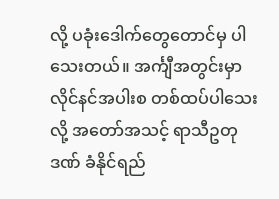လို့ ပခုံးဒေါက်တွေတောင်မှ ပါသေးတယ်။ အင်္ကျီအတွင်းမှာ လိုင်နင်အပါးစ တစ်ထပ်ပါသေးလို့ အတော်အသင့် ရာသီဥတုဒဏ် ခံနိုင်ရည်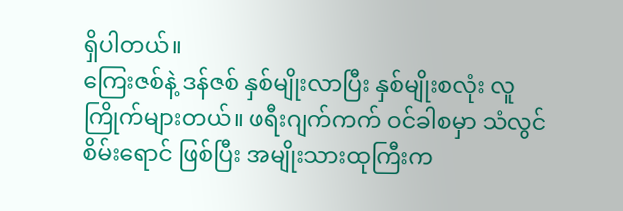ရှိပါတယ်။
ကြေးဇစ်နဲ့ ဒန်ဇစ် နှစ်မျိုးလာပြီး နှစ်မျိုးစလုံး လူကြိုက်များတယ်။ ဖရီးဂျက်ကက် ဝင်ခါစမှာ သံလွင်စိမ်းရောင် ဖြစ်ပြီး အမျိုးသားထုကြီးက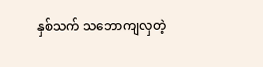နှစ်သက် သဘောကျလှတဲ့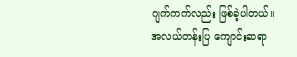ဂျက်ကက်လည်း ဖြစ်ခဲ့ပါတယ်။
အလယ်တန်းပြ ကျောင်းဆရာ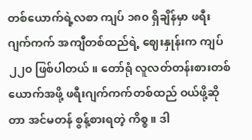တစ်ယောက်ရဲ့လစာ ကျပ် ၁၈၀ ရှိချိန်မှာ ဖရီးဂျက်ကက် အကျီတစ်ထည်ရဲ့ ဈေးနှုန်းက ကျပ် ၂၂၀ ဖြစ်ပါတယ်။ တော်ရုံ လူလတ်တန်းစားတစ်ယောက်အဖို့ ဖရီးဂျက်ကက်တစ်ထည် ဝယ်ဖို့ဆိုတာ အင်မတန် စွန့်စားရတဲ့ ကိစ္စ။ ဒါ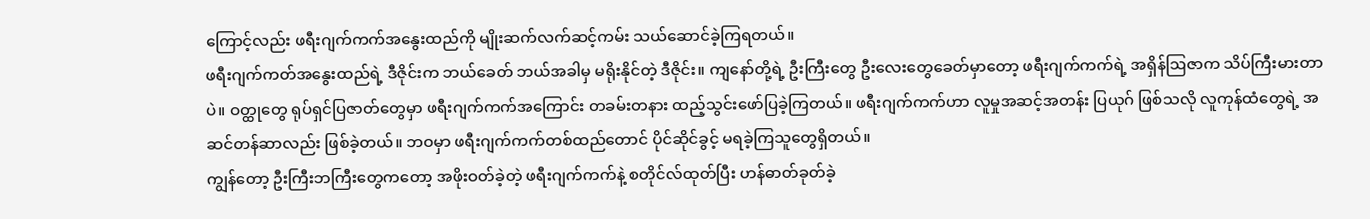ကြောင့်လည်း ဖရီးဂျက်ကက်အနွေးထည်ကို မျိုးဆက်လက်ဆင့်ကမ်း သယ်ဆောင်ခဲ့ကြရတယ်။
ဖရီးဂျက်ကတ်အနွေးထည်ရဲ့ ဒီဇိုင်းက ဘယ်ခေတ် ဘယ်အခါမှ မရိုးနိုင်တဲ့ ဒီဇိုင်း။ ကျနော်တို့ရဲ့ ဦးကြီးတွေ ဦးလေးတွေခေတ်မှာတော့ ဖရီးဂျက်ကက်ရဲ့ အရှိန်ဩဇာက သိပ်ကြီးမားတာပဲ။ ဝတ္ထုတွေ ရုပ်ရှင်ပြဇာတ်တွေမှာ ဖရီးဂျက်ကက်အကြောင်း တခမ်းတနား ထည့်သွင်းဖော်ပြခဲ့ကြတယ်။ ဖရီးဂျက်ကက်ဟာ လူမှုအဆင့်အတန်း ပြယုဂ် ဖြစ်သလို လူကုန်ထံတွေရဲ့ အဆင်တန်ဆာလည်း ဖြစ်ခဲ့တယ်။ ဘဝမှာ ဖရီးဂျက်ကက်တစ်ထည်တောင် ပိုင်ဆိုင်ခွင့် မရခဲ့ကြသူတွေရှိတယ်။
ကျွန်တော့ ဦးကြီးဘကြီးတွေကတော့ အဖိုးဝတ်ခဲ့တဲ့ ဖရီးဂျက်ကက်နဲ့ စတိုင်လ်ထုတ်ပြီး ဟန်ဓာတ်ခုတ်ခဲ့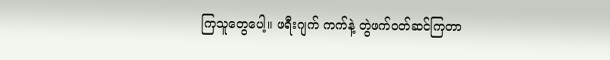ကြသူတွေပေါ့။ ဖရီးဂျက် ကက်နဲ့ တွဲဖက်ဝတ်ဆင်ကြတာ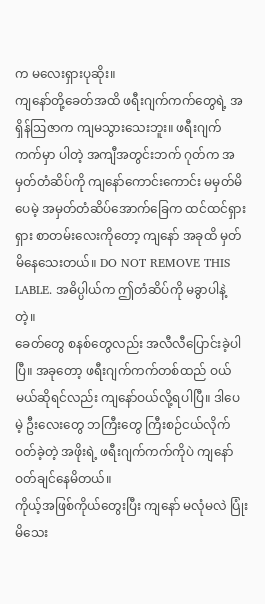က မလေးရှားပုဆိုး။
ကျနော်တို့ခေတ်အထိ ဖရီးဂျက်ကက်တွေရဲ့ အရှိန်ဩဇာက ကျမသွားသေးဘူး။ ဖရီးဂျက်ကက်မှာ ပါတဲ့ အကျီအတွင်းဘက် ဂုတ်က အမှတ်တံဆိပ်ကို ကျနော်ကောင်းကောင်း မမှတ်မိပေမဲ့ အမှတ်တံဆိပ်အောက်ခြေက ထင်ထင်ရှားရှား စာတမ်းလေးကိုတော့ ကျနော် အခုထိ မှတ်မိနေသေးတယ်။ DO NOT REMOVE THIS LABLE. အဓိပ္ပါယ်က ဤတံဆိပ်ကို မခွာပါနဲ့ တဲ့။
ခေတ်တွေ စနစ်တွေလည်း အလီလီပြောင်းခဲ့ပါပြီ။ အခုတော့ ဖရီးဂျက်ကက်တစ်ထည် ဝယ်မယ်ဆိုရင်လည်း ကျနော်ဝယ်လို့ရပါပြီ။ ဒါပေမဲ့ ဦးလေးတွေ ဘကြီးတွေ ကြီးစဉ်ငယ်လိုက်ဝတ်ခဲ့တဲ့ အဖိုးရဲ့ ဖရီးဂျက်ကက်ကိုပဲ ကျနော်ဝတ်ချင်နေမိတယ်။
ကိုယ့်အဖြစ်ကိုယ်တွေးပြီး ကျနော် မလုံမလဲ ပြုံးမိသေး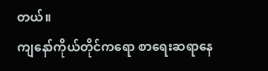တယ်။
ကျနော်ကိုယ်တိုင်ကရော စာရေးဆရာနေ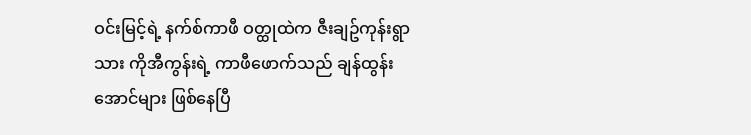ဝင်းမြင့်ရဲ့ နက်စ်ကာဖီ ဝတ္ထုထဲက ဇီးချဥ်ကုန်းရွာသား ကိုအီကွန်းရဲ့ ကာဖီဖောက်သည် ချန်ထွန်းအောင်များ ဖြစ်နေပြီ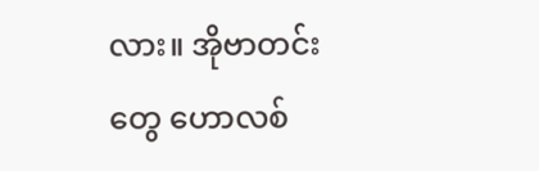လား။ အိုဗာတင်းတွေ ဟောလစ်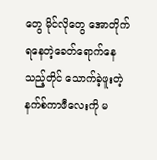တွေ မိုင်လိုတွေ အောတိုက်ရနေတဲ့ခေတ်ရောက်နေသည့်တိုင် သောက်ခဲ့ဖူးတဲ့ နက်စ်ကာဖီလေးကို မ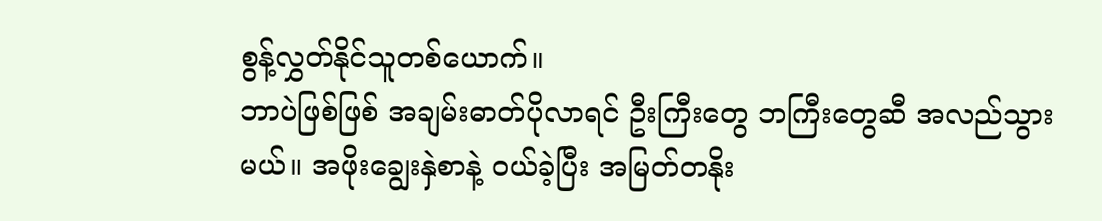စွန့်လွှတ်နိုင်သူတစ်ယောက်။
ဘာပဲဖြစ်ဖြစ် အချမ်းဓာတ်ပိုလာရင် ဦးကြီးတွေ ဘကြီးတွေဆီ အလည်သွားမယ်။ အဖိုးချွေးနှဲစာနဲ့ ဝယ်ခဲ့ပြီး အမြတ်တနိုး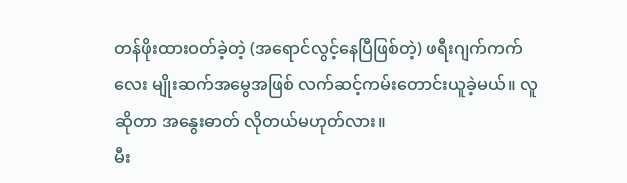တန်ဖိုးထားဝတ်ခဲ့တဲ့ (အရောင်လွင့်နေပြီဖြစ်တဲ့) ဖရီးဂျက်ကက်လေး မျိုးဆက်အမွေအဖြစ် လက်ဆင့်ကမ်းတောင်းယူခဲ့မယ်။ လူဆိုတာ အနွေးဓာတ် လိုတယ်မဟုတ်လား။
မီး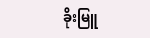ခိုးမြူ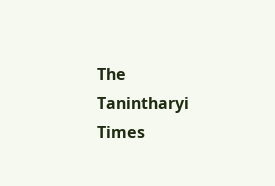The Tanintharyi Times